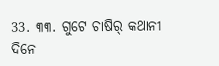33. ୩୩. ଗୁଟେ ଚାଷିର୍ କଥାନୀ
ଦିନେ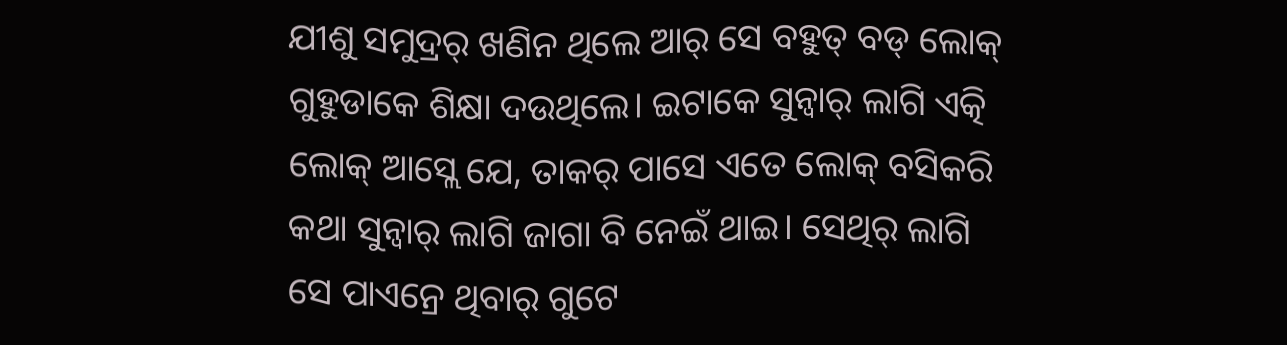ଯୀଶୁ ସମୁଦ୍ରର୍ ଖଣିନ ଥିଲେ ଆର୍ ସେ ବହୁତ୍ ବଡ୍ ଲୋକ୍ ଗୁହୁଡାକେ ଶିକ୍ଷା ଦଉଥିଲେ। ଇଟାକେ ସୁନ୍ବାର୍ ଲାଗି ଏତ୍କି ଲୋକ୍ ଆସ୍ଲେ ଯେ, ତାକର୍ ପାସେ ଏତେ ଲୋକ୍ ବସିକରି କଥା ସୁନ୍ବାର୍ ଲାଗି ଜାଗା ବି ନେଇଁ ଥାଇ। ସେଥିର୍ ଲାଗି ସେ ପାଏନ୍ରେ ଥିବାର୍ ଗୁଟେ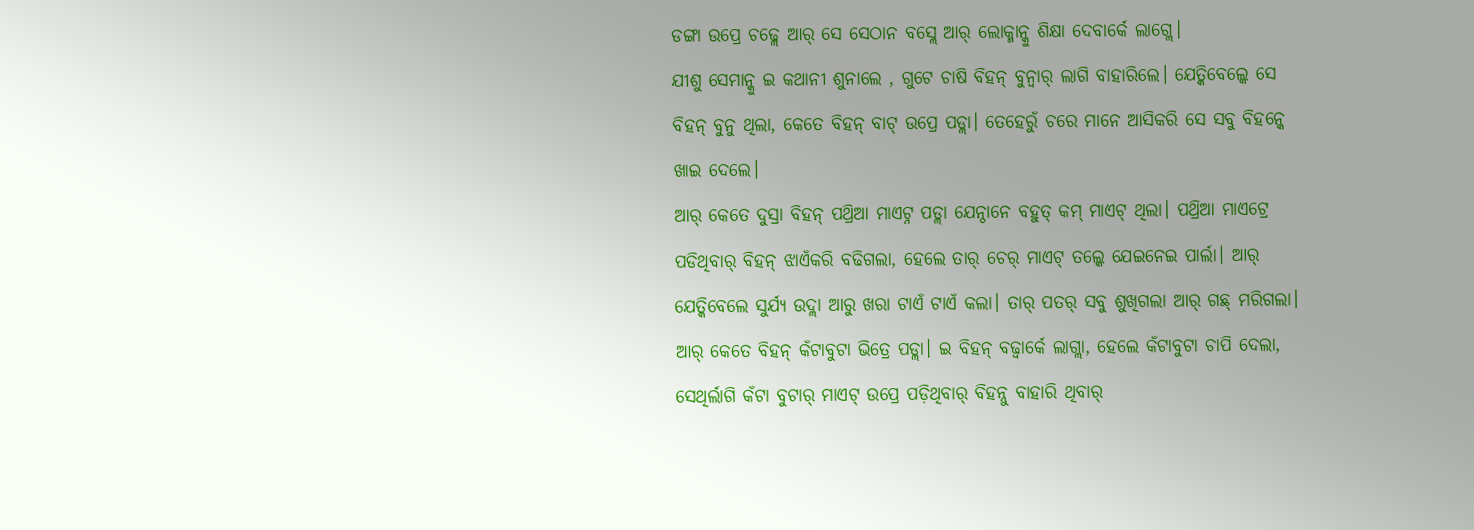ଡଙ୍ଗା ଉପ୍ରେ ଚଢ୍ଲେ ଆର୍ ସେ ସେଠାନ ବସ୍ଲେ ଆର୍ ଲୋକ୍ମାନ୍କୁ ଶିକ୍ଷା ଦେବାର୍କେ ଲାଗ୍ଲେ।
ଯୀଶୁ ସେମାନ୍କୁ ଇ କଥାନୀ ଶୁନାଲେ , ଗୁଟେ ଚାଷି ବିହନ୍ ବୁନ୍ବାର୍ ଲାଗି ବାହାରିଲେ। ଯେତ୍କିବେଲ୍କେ ସେ ବିହନ୍ ବୁନୁ ଥିଲା, କେତେ ବିହନ୍ ବାଟ୍ ଉପ୍ରେ ପଡ୍ଲା। ତେହେରୁଁ ଚରେ ମାନେ ଆସିକରି ସେ ସବୁ ବିହନ୍କେ ଖାଇ ଦେଲେ।
ଆର୍ କେତେ ଦୁସ୍ରା ବିହନ୍ ପଥ୍ରିଆ ମାଏଟ୍ନ ପଡ୍ଲା ଯେନ୍ଠାନେ ବହୁତ୍ କମ୍ ମାଏଟ୍ ଥିଲା। ପଥ୍ରିଆ ମାଏଟ୍ରେ ପଡିଥିବାର୍ ବିହନ୍ ଝାଏଁକରି ବଢିଗଲା, ହେଲେ ତାର୍ ଚେର୍ ମାଏଟ୍ ତଲ୍କେ ଯେଇନେଇ ପାର୍ଲା। ଆର୍ ଯେତ୍କିବେଲେ ସୁର୍ଯ୍ୟ ଉଦ୍ଲା ଆରୁ ଖରା ଟାଏଁ ଟାଏଁ କଲା। ତାର୍ ପତର୍ ସବୁ ଶୁଖିଗଲା ଆର୍ ଗଛ୍ ମରିଗଲା।
ଆର୍ କେତେ ବିହନ୍ କଁଟାବୁଟା ଭିତ୍ରେ ପଡ୍ଲା। ଇ ବିହନ୍ ବଢ୍ବାର୍କେ ଲାଗ୍ଲା, ହେଲେ କଁଟାବୁଟା ଚାପି ଦେଲା, ସେଥିର୍ଲାଗି କଁଟା ବୁଟାର୍ ମାଏଟ୍ ଉପ୍ରେ ପଡ଼ିଥିବାର୍ ବିହନ୍ନୁ ବାହାରି ଥିବାର୍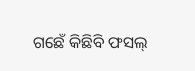ଗଛେଁ କିଛିବି ଫସଲ୍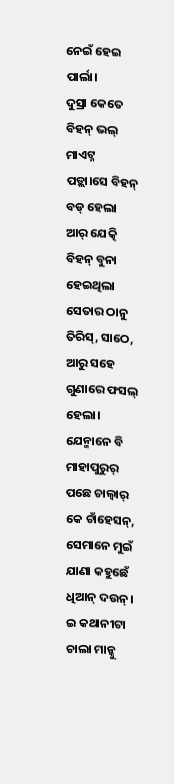ନେଇଁ ହେଇ ପାର୍ଲା।
ଦୁସ୍ରା କେତେ ବିହନ୍ ଭଲ୍ ମାଏଟ୍ନ ପଡ଼୍ଲା।ସେ ବିହନ୍ ବଡ୍ ହେଲା ଆର୍ ଯେତ୍କି ବିହନ୍ ବୁନା ହେଇଥିଲା ସେତାର ଠାନୁ ତିରିସ୍, ସାଠେ, ଆରୁ ସହେ ଗୁଣାରେ ଫସଲ୍ ହେଲା। ଯେନ୍ମାନେ ବି ମାହାପୁରୁର୍ ପଛେ ଚାଲ୍ବାର୍ କେ ଚାଁହେସନ୍, ସେମାନେ ମୁଇଁ ଯାଣା କହୁଛେଁ ଧିଆନ୍ ଦଉନ୍।
ଇ କଥାନୀଟା ଚାଲା ମାନ୍କୁ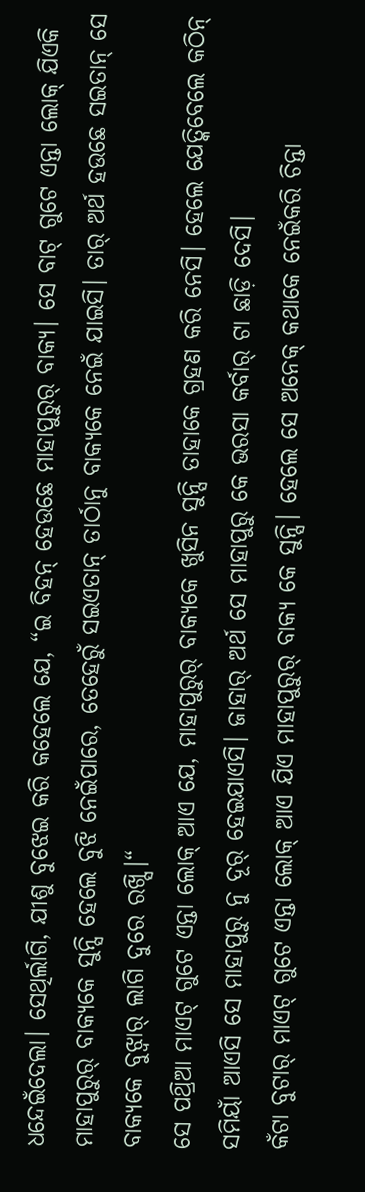ଧନ୍ଦେଇଁଦେଲା। ସେଥିର୍ଲାଗି, ଯୀଶୁ ବୁଝେଇ କରି କହେଲେ ଯେ, “ଇ ବିହନ୍ ହେଉଛେ ମାହାପୁରୁର୍ ବାକ୍ୟ। ସେ ବାଟ୍ ଗୁଟେ ଏନ୍ତା ଲୋକ୍ ଯିଏକି ମାହାପୁରୁର୍ ବାକ୍ୟକେ ସୁନ୍ସି ହେଲେ ବୁଝି ନେଇଁପାରେ, ତେହେରୁଁ ସଇଏତାନ୍ ତାର୍ଠାନୁ ବାକ୍ୟକେ ନେଇଁ ଯାଇସି। ତାର୍ ଅର୍ଥ ହଉଛେ ସଇତାନ୍ ସେ ବାକ୍ୟକେ ବୁଝ୍ବାର୍ ଲାଗି ଦୁରେ ରଖ୍ସି।“
ସେ ପଥ୍ରିଆ ମାଏଟ୍ ଗୁଟେ ଏନ୍ତା ଲୋକ୍ ଆଏ ଯେ, ମାହାପୁରୁର୍ ବାକ୍ୟକେ ଖୁସିନ ସୁନ୍ସି ତାହାକେ ଗ୍ରହଣ କରି ନେସି। ହେଲେ ଯେତ୍କିବେଲେ କଠିନ୍ ସମିୟାଁ ଆଏସି ସେ ମାହାପୁରୁ ନୁ ଦୂର୍ ହେଇଯାଏସି। ଜାହାର୍ ଅର୍ଥ ସେ ମାହାପୁରୁ କେ ଭରସା କର୍ବାର୍ ଟା ଛାଡ଼ି ଦେସି।
କଁଟା ବୁଟାର୍ ମାଏଟ୍ ଗୁଟେ ଏନ୍ତା ଲୋକ୍ ଆଏ ଯିଏ ମାହାପୁରୁର୍ ବାକ୍ୟ କେ ସୁନ୍ସି। ହେଲେ ସେ ଅନେକ୍ କଥାକେ ନେଇଁକରି ଚିନ୍ତା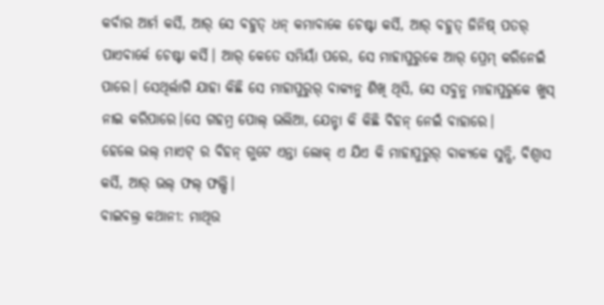କର୍ବାର ଆର୍ମ କର୍ସି, ଆର୍ ସେ ବହୁତ୍ ଧନ୍ କମାବାକେ ଚେଷ୍ଟା କର୍ସି, ଆର୍ ବହୁତ୍ ଜିନିଷ୍ ପତର୍ ପାଏବାର୍କେ ଚେଷ୍ଟା କର୍ସି। ଆର୍ କେତେ ସମିୟାଁ ପରେ, ସେ ମାହାପୁରୁକେ ଆର୍ ପ୍ରେମ୍ କରିନେଇଁ ପାରେ। ସେଥିର୍ଲାଗି ଯାହା କିଛି ସେ ମାହାପୁରୁର୍ ବାକ୍ୟନୁ ଶିଖି ଥିସି, ସେ ସବୁନୁ ମାହାପୁରୁକେ ଖୁସ୍ ନାଇ କରିପାରେ।ସେ ଗହମ୍ର ପୋଲ୍ ଭଲିଆ, ଯେନ୍ଟା କି କିଛି ବିହନ୍ ନେଇଁ ବାହାରେ।
ହେଲେ ଭଲ୍ ମାଏଟ୍ ର ବିହନ୍ ଗୁଟେ ଏନ୍ତା ଲୋକ୍ ଏ ଯିଏ କି ମାହାପୁରୁର୍ ବାକ୍ୟକେ ସୁନ୍ସି, ବିଶ୍ୱାସ କର୍ସି, ଆର୍ ଭଲ୍ ଫଲ୍ ଫଲ୍ସି।
ବାଇବଲ୍ର କଥାନୀ: ମାଥିଉ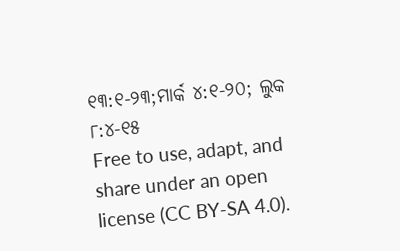୧୩:୧-୨୩;ମାର୍କ ୪:୧-୨୦; ଲୁକ ୮:୪-୧୫
Free to use, adapt, and share under an open license (CC BY-SA 4.0).